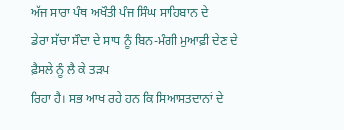ਅੱਜ ਸਾਰਾ ਪੰਥ ਅਖੌਤੀ ਪੰਜ ਸਿੰਘ ਸਾਹਿਬਾਨ ਦੇ
ਡੇਰਾ ਸੱਚਾ ਸੌਦਾ ਦੇ ਸਾਧ ਨੂੰ ਬਿਨ-ਮੰਗੀ ਮੁਆਫ਼ੀ ਦੇਣ ਦੇ ਫ਼ੈਸਲੇ ਨੂੰ ਲੈ ਕੇ ਤੜਪ
ਰਿਹਾ ਹੈ। ਸਭ ਆਖ ਰਹੇ ਹਨ ਕਿ ਸਿਆਸਤਦਾਨਾਂ ਦੇ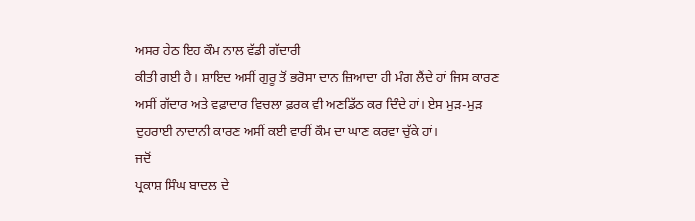ਅਸਰ ਹੇਠ ਇਹ ਕੌਮ ਨਾਲ ਵੱਡੀ ਗੱਦਾਰੀ
ਕੀਤੀ ਗਈ ਹੈ। ਸ਼ਾਇਦ ਅਸੀਂ ਗੁਰੂ ਤੋਂ ਭਰੋਸਾ ਦਾਨ ਜ਼ਿਆਦਾ ਹੀ ਮੰਗ ਲੈਂਦੇ ਹਾਂ ਜਿਸ ਕਾਰਣ
ਅਸੀਂ ਗੱਦਾਰ ਅਤੇ ਵਫ਼ਾਦਾਰ ਵਿਚਲਾ ਫ਼ਰਕ ਵੀ ਅਣਡਿੱਠ ਕਰ ਦਿੰਦੇ ਹਾਂ। ਏਸ ਮੁੜ-ਮੁੜ
ਦੁਹਰਾਈ ਨਾਦਾਨੀ ਕਾਰਣ ਅਸੀਂ ਕਈ ਵਾਰੀਂ ਕੌਮ ਦਾ ਘਾਣ ਕਰਵਾ ਚੁੱਕੇ ਹਾਂ।
ਜਦੋਂ
ਪ੍ਰਕਾਸ਼ ਸਿੰਘ ਬਾਦਲ ਦੇ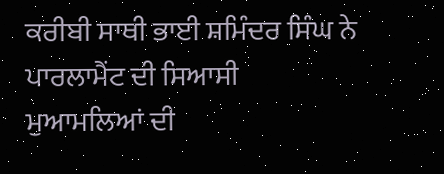ਕਰੀਬੀ ਸਾਥੀ ਭਾਈ ਸ਼ਮਿੰਦਰ ਸਿੰਘ ਨੇ ਪਾਰਲਾਮੈਂਟ ਦੀ ਸਿਆਸੀ
ਮੁਆਮਲਿਆਂ ਦੀ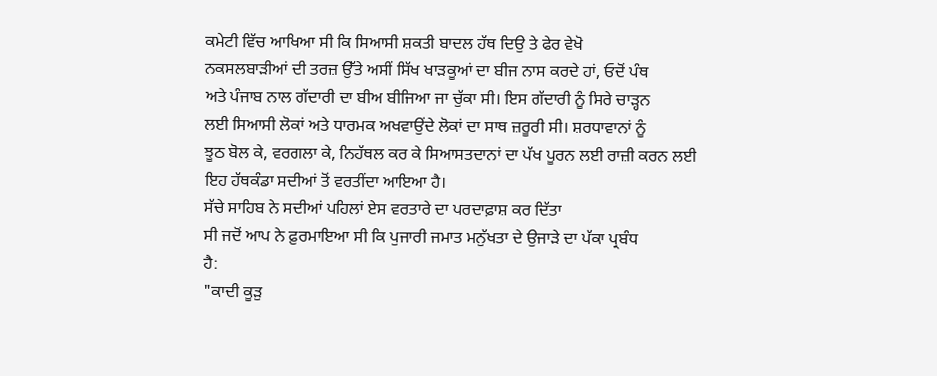ਕਮੇਟੀ ਵਿੱਚ ਆਖਿਆ ਸੀ ਕਿ ਸਿਆਸੀ ਸ਼ਕਤੀ ਬਾਦਲ ਹੱਥ ਦਿਉ ਤੇ ਫੇਰ ਵੇਖੋ
ਨਕਸਲਬਾੜੀਆਂ ਦੀ ਤਰਜ਼ ਉੱਤੇ ਅਸੀਂ ਸਿੱਖ ਖਾੜਕੂਆਂ ਦਾ ਬੀਜ ਨਾਸ ਕਰਦੇ ਹਾਂ, ਓਦੋਂ ਪੰਥ
ਅਤੇ ਪੰਜਾਬ ਨਾਲ ਗੱਦਾਰੀ ਦਾ ਬੀਅ ਬੀਜਿਆ ਜਾ ਚੁੱਕਾ ਸੀ। ਇਸ ਗੱਦਾਰੀ ਨੂੰ ਸਿਰੇ ਚਾੜ੍ਹਨ
ਲਈ ਸਿਆਸੀ ਲੋਕਾਂ ਅਤੇ ਧਾਰਮਕ ਅਖਵਾਉਂਦੇ ਲੋਕਾਂ ਦਾ ਸਾਥ ਜ਼ਰੂਰੀ ਸੀ। ਸ਼ਰਧਾਵਾਨਾਂ ਨੂੰ
ਝੂਠ ਬੋਲ ਕੇ, ਵਰਗਲਾ ਕੇ, ਨਿਹੱਥਲ ਕਰ ਕੇ ਸਿਆਸਤਦਾਨਾਂ ਦਾ ਪੱਖ ਪੂਰਨ ਲਈ ਰਾਜ਼ੀ ਕਰਨ ਲਈ
ਇਹ ਹੱਥਕੰਡਾ ਸਦੀਆਂ ਤੋਂ ਵਰਤੀਂਦਾ ਆਇਆ ਹੈ।
ਸੱਚੇ ਸਾਹਿਬ ਨੇ ਸਦੀਆਂ ਪਹਿਲਾਂ ਏਸ ਵਰਤਾਰੇ ਦਾ ਪਰਦਾਫ਼ਾਸ਼ ਕਰ ਦਿੱਤਾ
ਸੀ ਜਦੋਂ ਆਪ ਨੇ ਫ਼ੁਰਮਾਇਆ ਸੀ ਕਿ ਪੁਜਾਰੀ ਜਮਾਤ ਮਨੁੱਖਤਾ ਦੇ ਉਜਾੜੇ ਦਾ ਪੱਕਾ ਪ੍ਰਬੰਧ
ਹੈ:
"ਕਾਦੀ ਕੂੜੁ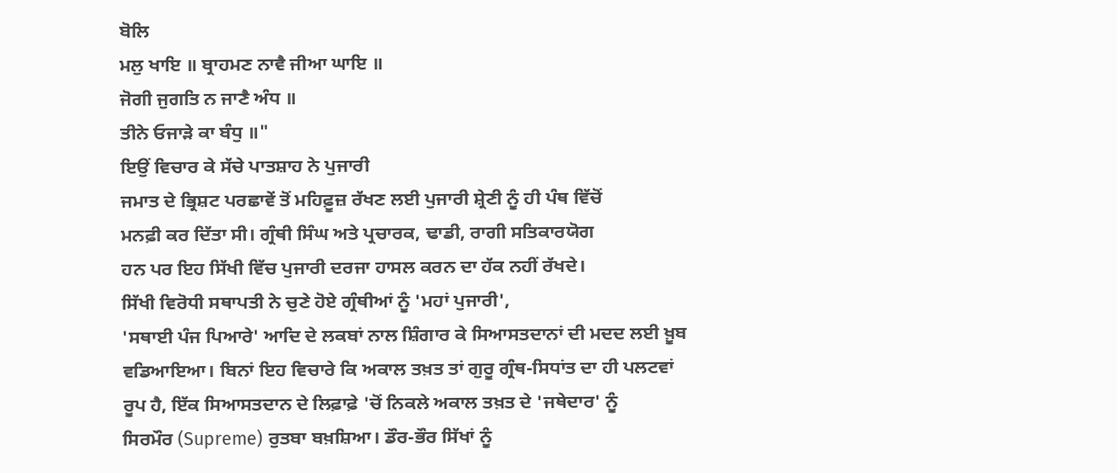ਬੋਲਿ
ਮਲੁ ਖਾਇ ॥ ਬ੍ਰਾਹਮਣ ਨਾਵੈ ਜੀਆ ਘਾਇ ॥
ਜੋਗੀ ਜੁਗਤਿ ਨ ਜਾਣੈ ਅੰਧ ॥
ਤੀਨੇ ਓਜਾੜੇ ਕਾ ਬੰਧੁ ॥"
ਇਉਂ ਵਿਚਾਰ ਕੇ ਸੱਚੇ ਪਾਤਸ਼ਾਹ ਨੇ ਪੁਜਾਰੀ
ਜਮਾਤ ਦੇ ਭ੍ਰਿਸ਼ਟ ਪਰਛਾਵੇਂ ਤੋਂ ਮਹਿਫ਼ੂਜ਼ ਰੱਖਣ ਲਈ ਪੁਜਾਰੀ ਸ਼੍ਰੇਣੀ ਨੂੰ ਹੀ ਪੰਥ ਵਿੱਚੋਂ
ਮਨਫ਼ੀ ਕਰ ਦਿੱਤਾ ਸੀ। ਗ੍ਰੰਥੀ ਸਿੰਘ ਅਤੇ ਪ੍ਰਚਾਰਕ, ਢਾਡੀ, ਰਾਗੀ ਸਤਿਕਾਰਯੋਗ
ਹਨ ਪਰ ਇਹ ਸਿੱਖੀ ਵਿੱਚ ਪੁਜਾਰੀ ਦਰਜਾ ਹਾਸਲ ਕਰਨ ਦਾ ਹੱਕ ਨਹੀਂ ਰੱਖਦੇ।
ਸਿੱਖੀ ਵਿਰੋਧੀ ਸਥਾਪਤੀ ਨੇ ਚੁਣੇ ਹੋਏ ਗ੍ਰੰਥੀਆਂ ਨੂੰ 'ਮਹਾਂ ਪੁਜਾਰੀ',
'ਸਥਾਈ ਪੰਜ ਪਿਆਰੇ' ਆਦਿ ਦੇ ਲਕਬਾਂ ਨਾਲ ਸ਼ਿੰਗਾਰ ਕੇ ਸਿਆਸਤਦਾਨਾਂ ਦੀ ਮਦਦ ਲਈ ਖ਼ੂਬ
ਵਡਿਆਇਆ। ਬਿਨਾਂ ਇਹ ਵਿਚਾਰੇ ਕਿ ਅਕਾਲ ਤਖ਼ਤ ਤਾਂ ਗੁਰੂ ਗ੍ਰੰਥ-ਸਿਧਾਂਤ ਦਾ ਹੀ ਪਲਟਵਾਂ
ਰੂਪ ਹੈ, ਇੱਕ ਸਿਆਸਤਦਾਨ ਦੇ ਲਿਫ਼ਾਫ਼ੇ 'ਚੋਂ ਨਿਕਲੇ ਅਕਾਲ ਤਖ਼ਤ ਦੇ 'ਜਥੇਦਾਰ' ਨੂੰ
ਸਿਰਮੌਰ (Supreme) ਰੁਤਬਾ ਬਖ਼ਸ਼ਿਆ। ਡੌਰ-ਭੌਰ ਸਿੱਖਾਂ ਨੂੰ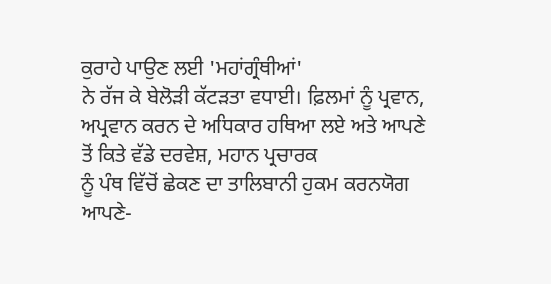ਕੁਰਾਹੇ ਪਾਉਣ ਲਈ 'ਮਹਾਂਗ੍ਰੰਥੀਆਂ'
ਨੇ ਰੱਜ ਕੇ ਬੇਲੋੜੀ ਕੱਟੜਤਾ ਵਧਾਈ। ਫ਼ਿਲਮਾਂ ਨੂੰ ਪ੍ਰਵਾਨ,
ਅਪ੍ਰਵਾਨ ਕਰਨ ਦੇ ਅਧਿਕਾਰ ਹਥਿਆ ਲਏ ਅਤੇ ਆਪਣੇ ਤੋਂ ਕਿਤੇ ਵੱਡੇ ਦਰਵੇਸ਼, ਮਹਾਨ ਪ੍ਰਚਾਰਕ
ਨੂੰ ਪੰਥ ਵਿੱਚੋਂ ਛੇਕਣ ਦਾ ਤਾਲਿਬਾਨੀ ਹੁਕਮ ਕਰਨਯੋਗ ਆਪਣੇ-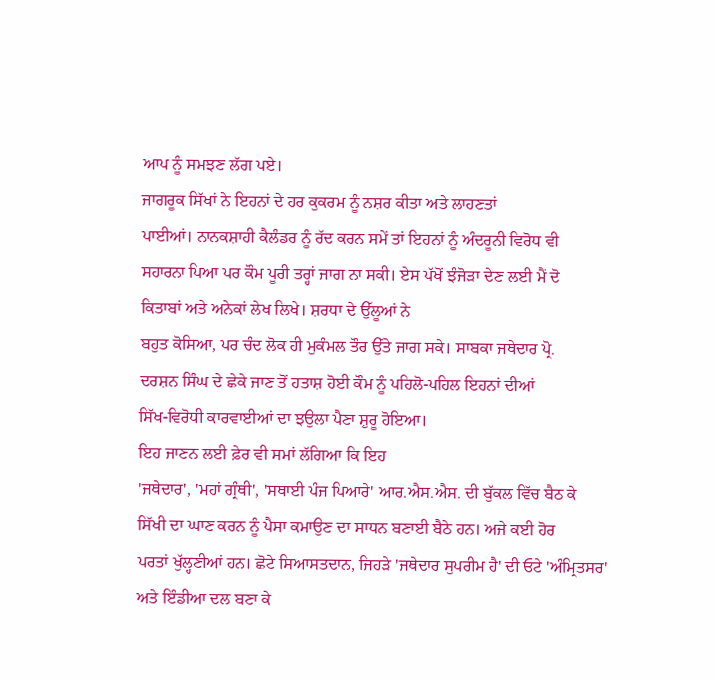ਆਪ ਨੂੰ ਸਮਝਣ ਲੱਗ ਪਏ।
ਜਾਗਰੂਕ ਸਿੱਖਾਂ ਨੇ ਇਹਨਾਂ ਦੇ ਹਰ ਕੁਕਰਮ ਨੂੰ ਨਸ਼ਰ ਕੀਤਾ ਅਤੇ ਲਾਹਣਤਾਂ
ਪਾਈਆਂ। ਨਾਨਕਸ਼ਾਹੀ ਕੈਲੰਡਰ ਨੂੰ ਰੱਦ ਕਰਨ ਸਮੇਂ ਤਾਂ ਇਹਨਾਂ ਨੂੰ ਅੰਦਰੂਨੀ ਵਿਰੋਧ ਵੀ
ਸਹਾਰਨਾ ਪਿਆ ਪਰ ਕੌਮ ਪੂਰੀ ਤਰ੍ਹਾਂ ਜਾਗ ਨਾ ਸਕੀ। ਏਸ ਪੱਖੋਂ ਝੰਜੋੜਾ ਦੇਣ ਲਈ ਮੈਂ ਦੋ
ਕਿਤਾਬਾਂ ਅਤੇ ਅਨੇਕਾਂ ਲੇਖ ਲਿਖੇ। ਸ਼ਰਧਾ ਦੇ ਉੱਲੂਆਂ ਨੇ
ਬਹੁਤ ਕੋਸਿਆ, ਪਰ ਚੰਦ ਲੋਕ ਹੀ ਮੁਕੰਮਲ ਤੌਰ ਉੱਤੇ ਜਾਗ ਸਕੇ। ਸਾਬਕਾ ਜਥੇਦਾਰ ਪ੍ਰੋ.
ਦਰਸ਼ਨ ਸਿੰਘ ਦੇ ਛੇਕੇ ਜਾਣ ਤੋਂ ਹਤਾਸ਼ ਹੋਈ ਕੌਮ ਨੂੰ ਪਹਿਲੋ-ਪਹਿਲ ਇਹਨਾਂ ਦੀਆਂ
ਸਿੱਖ-ਵਿਰੋਧੀ ਕਾਰਵਾਈਆਂ ਦਾ ਝਉਲਾ ਪੈਣਾ ਸ਼ੁਰੂ ਹੋਇਆ।
ਇਹ ਜਾਣਨ ਲਈ ਫ਼ੇਰ ਵੀ ਸਮਾਂ ਲੱਗਿਆ ਕਿ ਇਹ
'ਜਥੇਦਾਰ', 'ਮਹਾਂ ਗ੍ਰੰਥੀ', 'ਸਥਾਈ ਪੰਜ ਪਿਆਰੇ' ਆਰ.ਐਸ.ਐਸ. ਦੀ ਬੁੱਕਲ ਵਿੱਚ ਬੈਠ ਕੇ
ਸਿੱਖੀ ਦਾ ਘਾਣ ਕਰਨ ਨੂੰ ਪੈਸਾ ਕਮਾਉਣ ਦਾ ਸਾਧਨ ਬਣਾਈ ਬੈਠੇ ਹਨ। ਅਜੇ ਕਈ ਹੋਰ
ਪਰਤਾਂ ਖੁੱਲ੍ਹਣੀਆਂ ਹਨ। ਛੋਟੇ ਸਿਆਸਤਦਾਨ, ਜਿਹੜੇ 'ਜਥੇਦਾਰ ਸੁਪਰੀਮ ਹੈ' ਦੀ ਓਟੇ 'ਅੰਮ੍ਰਿਤਸਰ'
ਅਤੇ ਇੰਡੀਆ ਦਲ ਬਣਾ ਕੇ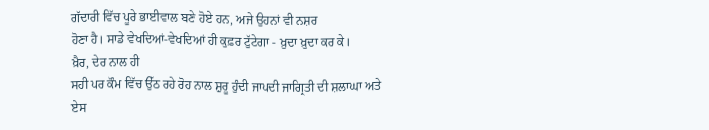ਗੱਦਾਰੀ ਵਿੱਚ ਪੂਰੇ ਭਾਈਵਾਲ ਬਣੇ ਹੋਏ ਹਨ, ਅਜੇ ਉਹਨਾਂ ਵੀ ਨਸ਼ਰ
ਹੋਣਾ ਹੈ। ਸਾਡੇ ਵੇਖਦਿਆਂ-ਵੇਖਦਿਆਂ ਹੀ ਕੁਫ਼ਰ ਟੁੱਟੇਗਾ - ਖ਼ੁਦਾ ਖ਼ੁਦਾ ਕਰ ਕੇ।
ਖ਼ੈਰ, ਦੇਰ ਨਾਲ ਹੀ
ਸਹੀ ਪਰ ਕੌਮ ਵਿੱਚ ਉੱਠ ਰਹੇ ਰੋਹ ਨਾਲ ਸ਼ੁਰੂ ਹੁੰਦੀ ਜਾਪਦੀ ਜਾਗ੍ਰਿਤੀ ਦੀ ਸ਼ਲਾਘਾ ਅਤੇ
ਏਸ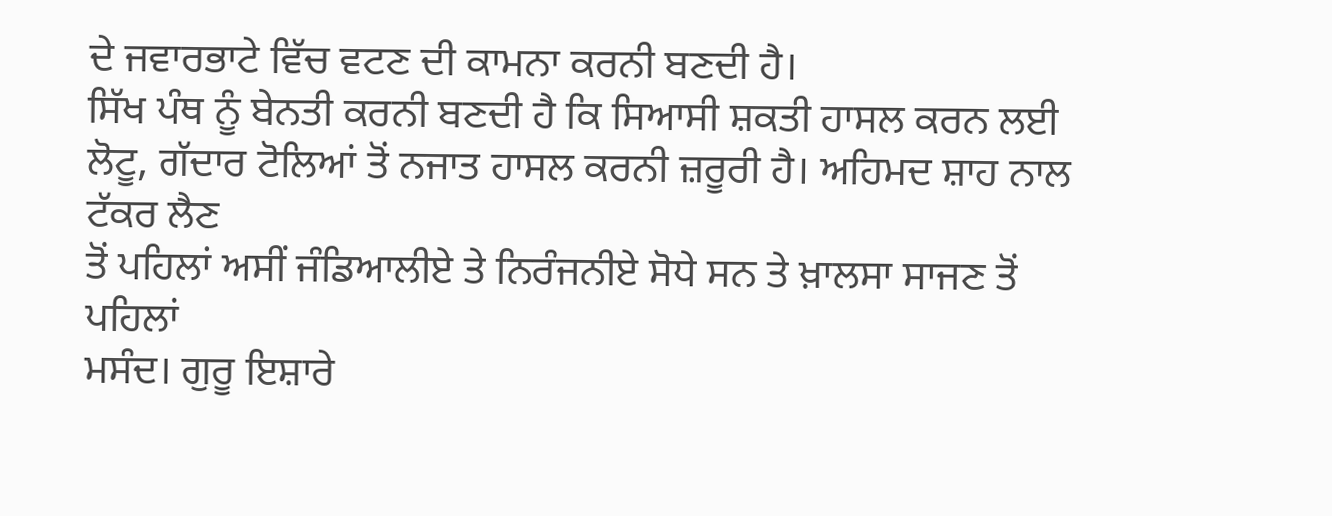ਦੇ ਜਵਾਰਭਾਟੇ ਵਿੱਚ ਵਟਣ ਦੀ ਕਾਮਨਾ ਕਰਨੀ ਬਣਦੀ ਹੈ।
ਸਿੱਖ ਪੰਥ ਨੂੰ ਬੇਨਤੀ ਕਰਨੀ ਬਣਦੀ ਹੈ ਕਿ ਸਿਆਸੀ ਸ਼ਕਤੀ ਹਾਸਲ ਕਰਨ ਲਈ
ਲੋਟੂ, ਗੱਦਾਰ ਟੋਲਿਆਂ ਤੋਂ ਨਜਾਤ ਹਾਸਲ ਕਰਨੀ ਜ਼ਰੂਰੀ ਹੈ। ਅਹਿਮਦ ਸ਼ਾਹ ਨਾਲ ਟੱਕਰ ਲੈਣ
ਤੋਂ ਪਹਿਲਾਂ ਅਸੀਂ ਜੰਡਿਆਲੀਏ ਤੇ ਨਿਰੰਜਨੀਏ ਸੋਧੇ ਸਨ ਤੇ ਖ਼ਾਲਸਾ ਸਾਜਣ ਤੋਂ ਪਹਿਲਾਂ
ਮਸੰਦ। ਗੁਰੂ ਇਸ਼ਾਰੇ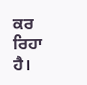ਕਰ ਰਿਹਾ ਹੈ।